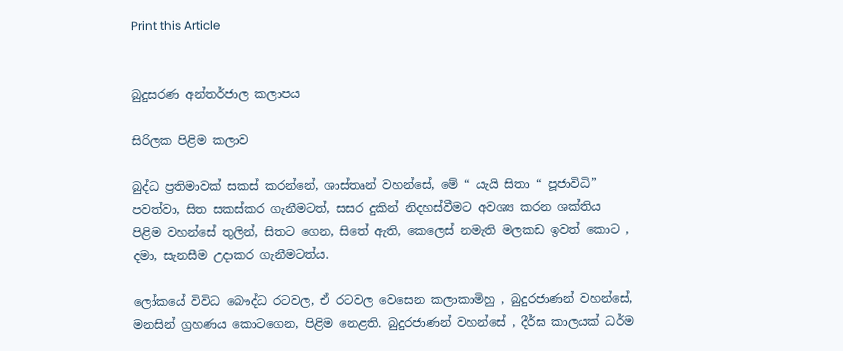Print this Article


බුදුසරණ අන්තර්ජාල කලාපය

සිරිලක පිළිම කලාව

බුද්ධ ප්‍රතිමාවක් සකස් කරන්නේ, ශාස්තෘන් වහන්සේ, මේ “ යැයි සිතා “ පූජාවිධි” පවත්වා, සිත සකස්කර ගැනීමටත්, සසර දුකින් නිදහස්වීමට අවශ්‍ය කරන ශක්තිය පිළිම වහන්සේ තුලින්, සිතට ගෙන, සිතේ ඇති, කෙලෙස් නමැති මලකඩ ඉවත් කොට , දමා, සැනසීම උදාකර ගැනීමටත්ය.

ලෝකයේ විවිධ බෞද්ධ රටවල, ඒ රටවල වෙසෙන කලාකාමිහු , බුදුරජාණන් වහන්සේ, මනසින් ග්‍රහණය කොටගෙන, පිළිම නෙළති. බුදුරජාණන් වහන්සේ , දීර්ඝ කාලයක් ධර්ම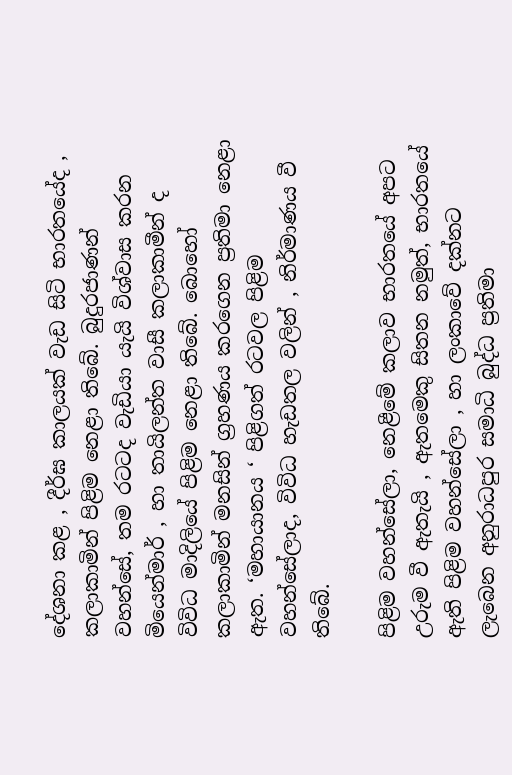දේශනා කළ , දීර්ඝ කාලයක් වැඩ සිටි භාරතයේද , කලාකාමින් පිළිම නෙළා තිබේ. බුදුරජාණන් වහන්සේ, තම රටටද වැඩියා යැයි විශ්වාස කරන මියෙන්මාර් , හා තායිලන්ත වාසී කලාකාමීන් ද විවිධ මාදිලියේ පිළිම නෙළා තිබේ. බොහෝ කලාකාමින් මනසින් ග්‍රහණය කරගෙන ප්‍රතිමා නෙළා ඇත. ‘මහායානය ‘ පිළිගත් රටවල පිළිම වහන්සේලාද, විවිධ හැඩතල වලින් , නිර්මාණය වී තිබේ.

පිළිම වහන්සේලා, නෙළීමේ කලාව භාරතයේ අපට උරුම වී ඇතැයි , ඇතමෙකු සිතන නමුත්, භාරතයේ ඇති පිළිම වහන්සේලා , හා ලංකාවේ දක්නට ලැබෙන අනුරාධපුර සමාධි බුද්ධ ප්‍රතිමා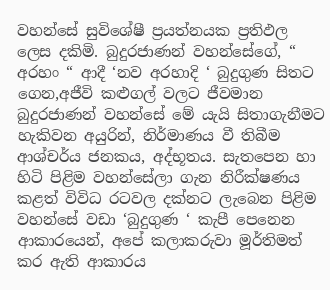වහන්සේ සුවිශේෂී ප්‍රයත්නයක ප්‍රතිඵල ලෙස දකිමි. බුදුරජාණන් වහන්සේගේ, “ අරහං “ ආදී ‘නව අරහාදි ‘ බුදුගුණ සිතට ගෙන,අජීවි කළුගල් වලට ජීවමාන බුදුරජාණන් වහන්සේ මේ යැයි සිතාගැනීමට හැකිවන අයුරින්, නිර්මාණය වී තිබීම ආශ්චර්ය ජනකය, අද්භූතය. සැතපෙන හා හිටි පිළිම වහන්සේලා ගැන නිරීක්ෂණය කළත් විවිධ රටවල දක්නට ලැබෙන පිළිම වහන්සේ වඩා ‘බුදුගුණ ‘ කැපී පෙනෙන ආකාරයෙන්, අපේ කලාකරුවා මූර්තිමත් කර ඇති ආකාරය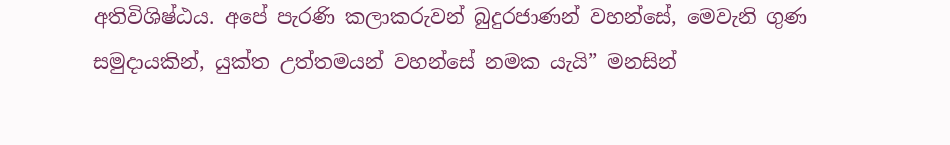අතිවිශිෂ්ඨය. අපේ පැරණි කලාකරුවන් බුදුරජාණන් වහන්සේ, මෙවැනි ගුණ සමුදායකින්, යුක්ත උත්තමයන් වහන්සේ නමක යැයි” මනසින්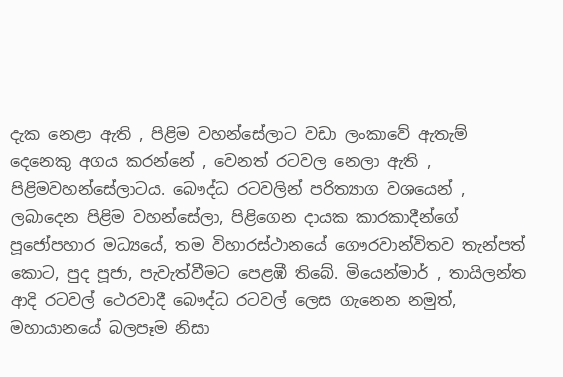දැක නෙළා ඇති , පිළිම වහන්සේලාට වඩා ලංකාවේ ඇතැම් දෙනෙකු අගය කරන්නේ , වෙනත් රටවල නෙලා ඇති , පිළිමවහන්සේලාටය. බෞද්ධ රටවලින් පරිත්‍යාග වශයෙන් , ලබාදෙන පිළිම වහන්සේලා, පිළිගෙන දායක කාරකාදීන්ගේ පූජෝපහාර මධ්‍යයේ, තම විහාරස්ථානයේ ගෞරවාන්විතව තැන්පත් කොට, පුද පූජා, පැවැත්වීමට පෙළඹී තිබේ. මියෙන්මාර් , තායිලන්ත ආදි රටවල් ථෙරවාදී බෞද්ධ රටවල් ලෙස ගැනෙන නමුත්, මහායානයේ බලපෑම නිසා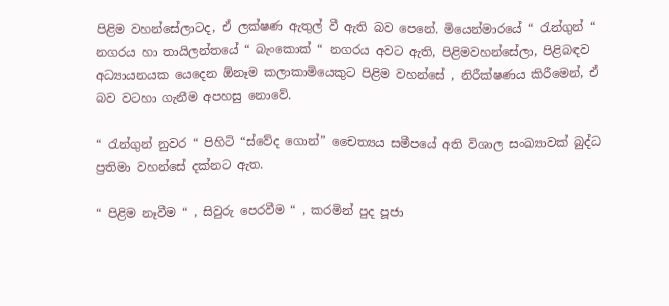පිළිම වහන්සේලාටද, ඒ ලක්ෂණ ඇතුල් වී ඇති බව පෙනේ. මියෙන්මාරයේ “ රැන්ගුන් “ නගරය හා තායිලන්තයේ “ බැංකොක් “ නගරය අවට ඇති, පිළිමවහන්සේලා, පිළිබඳව අධ්‍යායනයක යෙදෙන ඕනෑම කලාකාමියෙකුට පිළිම වහන්සේ , නිරීක්ෂණය කිරීමෙන්, ඒ බව වටහා ගැනීම අපහසු නොවේ.

“ රැන්ගුන් නුවර “ පිහිටි “ස්වේද ගොන්” චෛත්‍යය සමීපයේ අති විශාල සංඛ්‍යාවක් බුද්ධ ප්‍රතිමා වහන්සේ දක්නට ඇත.

“ පිළිම නෑවීම “ , සිවුරු පෙරවීම “ , කරමින් පුද පූජා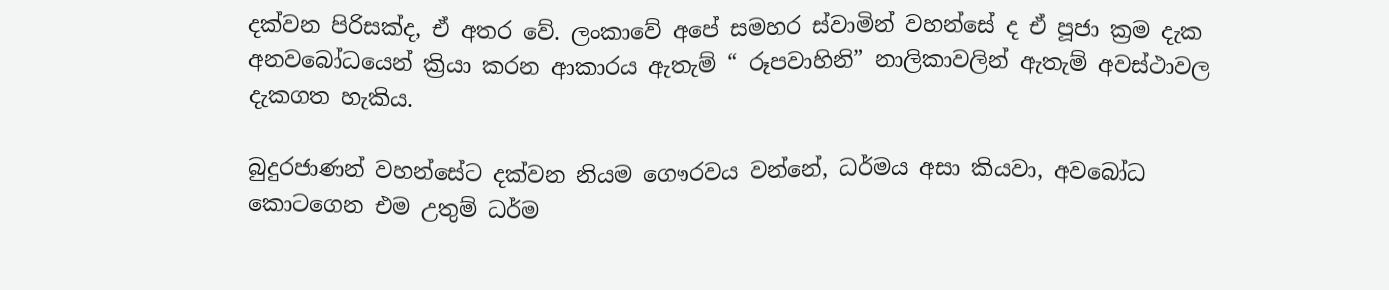දක්වන පිරිසක්ද, ඒ අතර වේ. ලංකාවේ අපේ සමහර ස්වාමින් වහන්සේ ද ඒ පූජා ක්‍රම දැක අනවබෝධයෙන් ක්‍රියා කරන ආකාරය ඇතැම් “ රූපවාහිනි” නාලිකාවලින් ඇතැම් අවස්ථාවල දැකගත හැකිය.

බුදුරජාණන් වහන්සේට දක්වන නියම ගෞරවය වන්නේ, ධර්මය අසා කියවා, අවබෝධ කොටගෙන එම උතුම් ධර්ම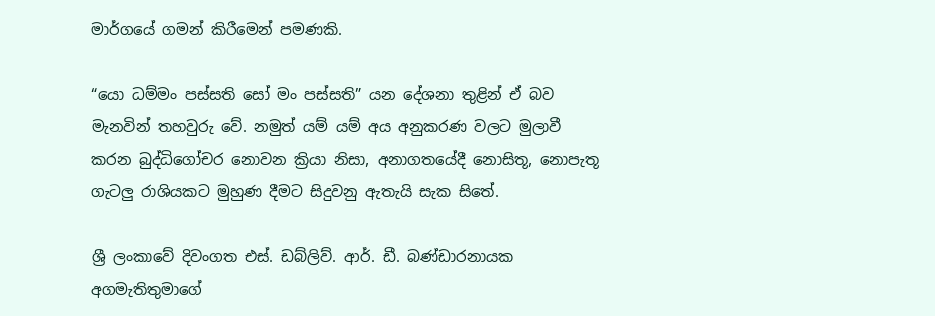මාර්ගයේ ගමන් කිරීමෙන් පමණකි.

“යො ධම්මං පස්සති සෝ මං පස්සති” යන දේශනා තුළින් ඒ බව මැනවින් තහවුරු වේ. නමුත් යම් යම් අය අනුකරණ වලට මුලාවී කරන බුද්ධිගෝචර නොවන ක්‍රියා නිසා, අනාගතයේදී නොසිතූ, නොපැතූ ගැටලු රාශියකට මුහුණ දීමට සිදුවනු ඇතැයි සැක සිතේ.

ශ්‍රී ලංකාවේ දිවංගත එස්. ඩබ්ලිව්. ආර්. ඩී. බණ්ඩාරනායක අගමැතිතුමාගේ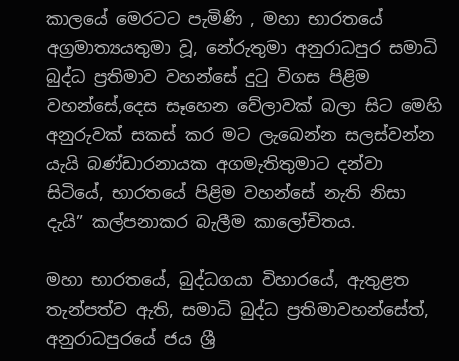කාලයේ මෙරටට පැමිණි , මහා භාරතයේ අග්‍රමාත්‍යයතුමා වූ, නේරුතුමා අනුරාධපුර සමාධි බුද්ධ ප්‍රතිමාව වහන්සේ දුටු විගස පිළිම වහන්සේ,දෙස සෑහෙන වේලාවක් බලා සිට මෙහි අනුරුවක් සකස් කර මට ලැබෙන්න සලස්වන්න යැයි බණ්ඩාරනායක අගමැතිතුමාට දන්වා සිටියේ, භාරතයේ පිළිම වහන්සේ නැති නිසා දැයි” කල්පනාකර බැලීම කාලෝචිතය.

මහා භාරතයේ, බුද්ධගයා විහාරයේ, ඇතුළත තැන්පත්ව ඇති, සමාධි බුද්ධ ප්‍රතිමාවහන්සේත්, අනුරාධපුරයේ ජය ශ්‍රී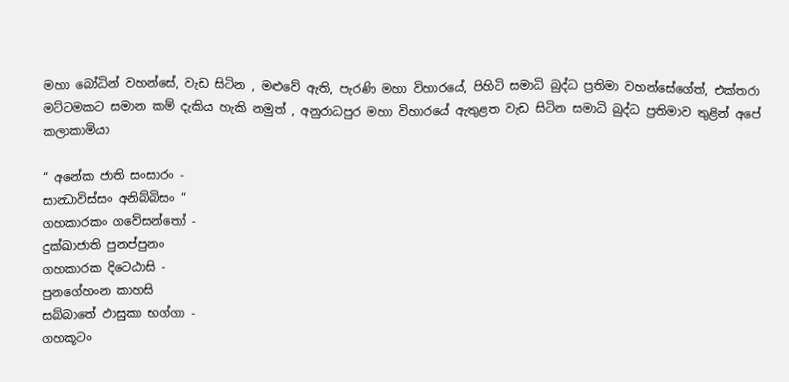මහා බෝධින් වහන්සේ, වැඩ සිටින , මළුවේ ඇති, පැරණි මහා විහාරයේ, පිහිටි සමාධි බුද්ධ ප්‍රතිමා වහන්සේගේත්, එක්තරා මට්ටමකට සමාන කම් දැකිය හැකි නමුත් , අනුරාධපුර මහා විහාරයේ ඇතුළත වැඩ සිටින සමාධි බුද්ධ ප්‍රතිමාව තුළින් අපේ කලාකාමියා

“ අනේක ජාති සංසාරං -
සාන්‍ධාවිස්සං අනිබ්බිසං “
ගහකාරකං ගවේසන්තෝ -
දුක්ඛාජාති පුනප්පුනං
ගහකාරක දිටෙඨාසි -
පුනගේහංන කාහසි
සබ්බාතේ ඵාසුකා භග්ගා -
ගහකූටං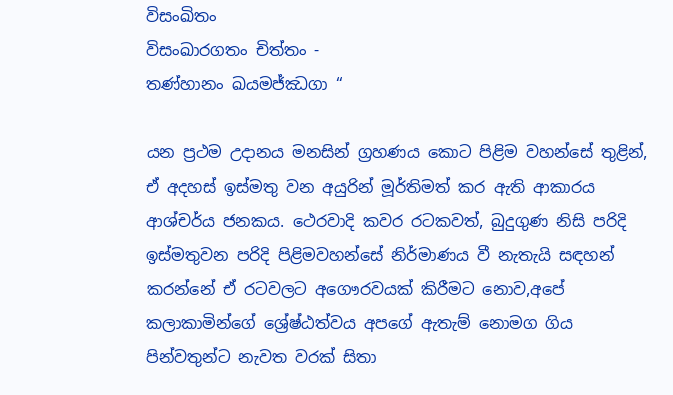විසංඛිතං
විසංඛාරගතං චිත්තං -
තණ්හානං ඛයමජ්ඣගා “

යන ප්‍රථම උදානය මනසින් ග්‍රහණය කොට පිළිම වහන්සේ තුළින්, ඒ අදහස් ඉස්මතු වන අයුරින් මූර්තිමත් කර ඇති ආකාරය ආශ්චර්ය ජනකය. ථෙරවාදි කවර රටකවත්, බුදුගුණ නිසි පරිදි ඉස්මතුවන පරිදි පිළිමවහන්සේ නිර්මාණය වී නැතැයි සඳහන් කරන්නේ ඒ රටවලට අගෞරවයක් කිරීමට නොව,අපේ කලාකාමින්ගේ ශ්‍රේෂ්ඨත්වය අපගේ ඇතැම් නොමග ගිය පින්වතුන්ට නැවත වරක් සිතා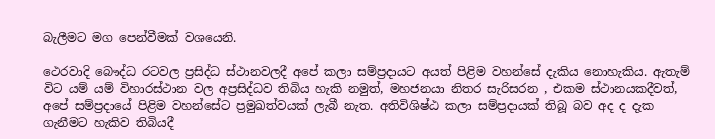බැලීමට මග පෙන්වීමක් වශයෙනි.

ථෙරවාදි බෞද්ධ රටවල ප්‍රසිද්ධ ස්ථානවලදී අපේ කලා සම්ප්‍රදායට අයත් පිළිම වහන්සේ දැකිය නොහැකිය. ඇතැම් විට යම් යම් විහාරස්ථාන වල අප්‍රසිද්ධව තිබිය හැකි නමුත්, මහජනයා නිතර සැරිසරන , එකම ස්ථානයකදීවත්, අපේ සම්ප්‍රදායේ පිළිම වහන්සේට ප්‍රමුඛත්වයක් ලැබී නැත. අතිවිශිෂ්ඨ කලා සම්ප්‍රදායක් තිබූ බව අද ද දැක ගැනීමට හැකිව තිබියදී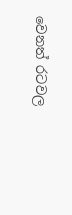වෙනත් රටවල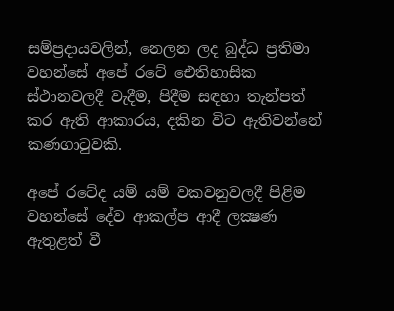සම්ප්‍රදායවලින්, නෙලන ලද බුද්ධ ප්‍රතිමා වහන්සේ අපේ රටේ ඓතිහාසික ස්ථානවලදී වැදීම, පිදීම සඳහා තැන්පත් කර ඇති ආකාරය, දකින විට ඇතිවන්නේ කණගාටුවකි.

අපේ රටේද යම් යම් වකවනුවලදී පිළිම වහන්සේ දේව ආකල්ප ආදී ලක්‍ෂණ ඇතුළත් වී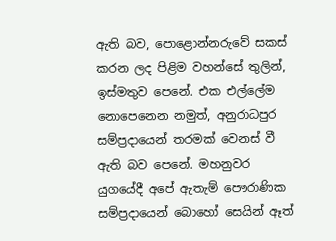ඇති බව, පොළොන්නරුවේ සකස් කරන ලද පිළිම වහන්සේ තුලින්, ඉස්මතුව පෙනේ. එක එල්ලේම නොපෙනෙන නමුත්, අනුරාධපුර සම්ප්‍රදායෙන් තරමක් වෙනස් වී ඇති බව පෙනේ. මහනුවර යුගයේදී අපේ ඇතැම් පෞරාණික සම්ප්‍රදායෙන් බොහෝ සෙයින් ඈත්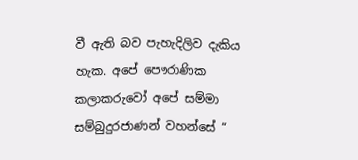වී ඇති බව පැහැදිලිව දැකිය හැක. අපේ පෞරාණික කලාකරුවෝ අපේ සම්මා සම්බුදුරජාණන් වහන්සේ “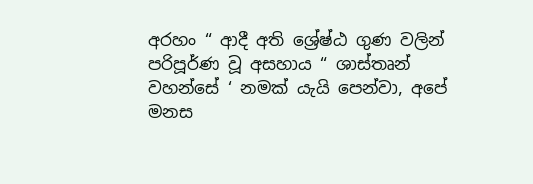අරහං “ ආදී අති ශ්‍රේෂ්ඨ ගුණ වලින් පරිපූර්ණ වූ අසහාය “ ශාස්තෘන් වහන්සේ ‘ නමක් යැයි පෙන්වා, අපේ මනස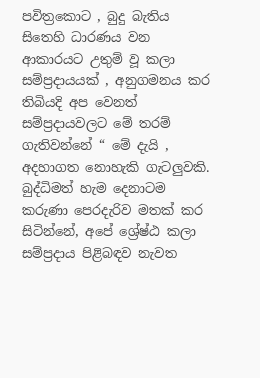පවිත්‍රකොට , බුදු බැතිය සිතෙහි ධාරණය වන ආකාරයට උතුම් වූ කලා සම්ප්‍රදායයක් , අනුගමනය කර තිබියදි අප වෙනත් සම්ප්‍රදායවලට මේ තරම් ගැතිවන්නේ “ මේ දැයි , අදහාගත නොහැකි ගැටලුවකි. බුද්ධිමත් හැම දෙනාටම කරුණා පෙරදැරිව මතක් කර සිටින්නේ, අපේ ශ්‍රේෂ්ඨ කලා සම්ප්‍රදාය පිළිබඳව නැවත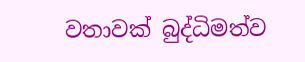වතාවක් බුද්ධිමත්ව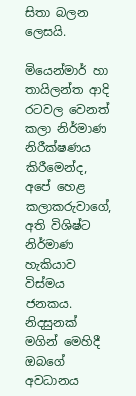සිතා බලන ලෙසයි.

මියෙන්මාර් හා තායිලන්ත ආදි රටවල වෙනත් කලා නිර්මාණ නිරීක්ෂණය කිරීමෙන්ද, අපේ හෙළ කලාකරුවාගේ, අති විශිෂ්ට නිර්මාණ හැකියාව විස්මය ජනකය. නිදසුනක් මගින් මෙහිදී ඔබගේ අවධානය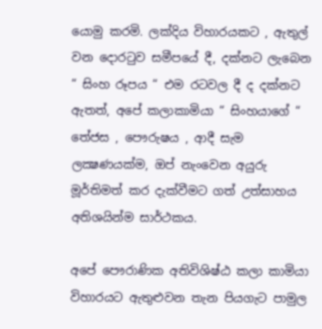යොමු කරමි. ලක්දිය විහාරයකට , ඇතුල් වන දොරටුව සමීපයේ දී, දක්නට ලැබෙන “ සිංහ රූපය “ එම රටවල දී ද දක්නට ඇතත්, අපේ කලාකාමියා “ සිංහයාගේ “ තේජස , පෞරුෂය , ආදී සැම ලක්‍ෂණයක්ම, ඔප් නැංවෙන අයුරු මූර්තිමත් කර දැක්වීමට ගත් උත්සාහය අතිශයින්ම සාර්ථකය.

අපේ පෞරාණික අතිවිශිෂ්ඨ කලා කාමියා විහාරයට ඇතුළුවන තැන පියගැට පාමුල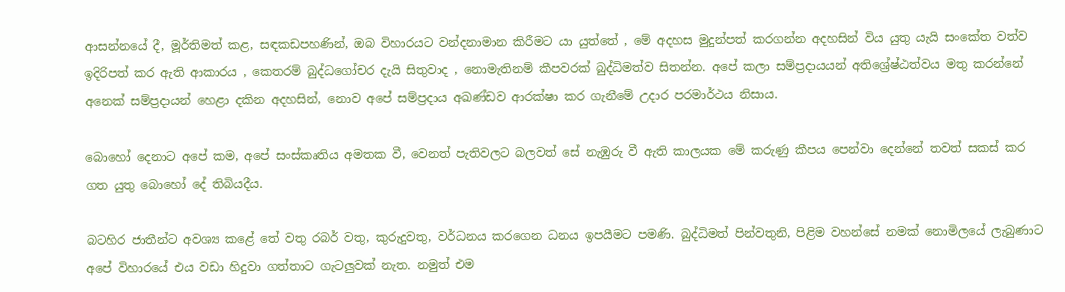ආසන්නයේ දී, මූර්තිමත් කළ, සඳකඩපහණින්, ඔබ විහාරයට වන්දනාමාන කිරීමට යා යුත්තේ , මේ අදහස මුදුන්පත් කරගන්න අදහසින් විය යුතු යැයි සංකේත වත්ව ඉදිරිපත් කර ඇති ආකාරය , කෙතරම් බුද්ධගෝචර දැයි සිතුවාද , නොමැතිනම් කීපවරක් බුද්ධිමත්ව සිතන්න. අපේ කලා සම්ප්‍රදායයන් අතිශ්‍රේෂ්ඨත්වය මතු කරන්නේ අනෙක් සම්ප්‍රදායන් හෙළා දකින අදහසින්, නොව අපේ සම්ප්‍රදාය අඛණ්ඩව ආරක්ෂා කර ගැනීමේ උදාර පරමාර්ථය නිසාය.

බොහෝ දෙනාට අපේ කම, අපේ සංස්කෘතිය අමතක වී, වෙනත් පැතිවලට බලවත් සේ නැඹුරු වී ඇති කාලයක මේ කරුණු කීපය පෙන්වා දෙන්නේ තවත් සකස් කර ගත යුතු බොහෝ දේ තිබියදීය.

බටහිර ජාතීන්ට අවශ්‍ය කළේ තේ වතු රබර් වතු, කුරුදුවතු, වර්ධනය කරගෙන ධනය ඉපයීමට පමණි. බුද්ධිමත් පින්වතුනි, පිළිම වහන්සේ නමක් නොමිලයේ ලැබුණාට අපේ විහාරයේ එය වඩා හිදුවා ගත්තාට ගැටලුවක් නැත. නමුත් එම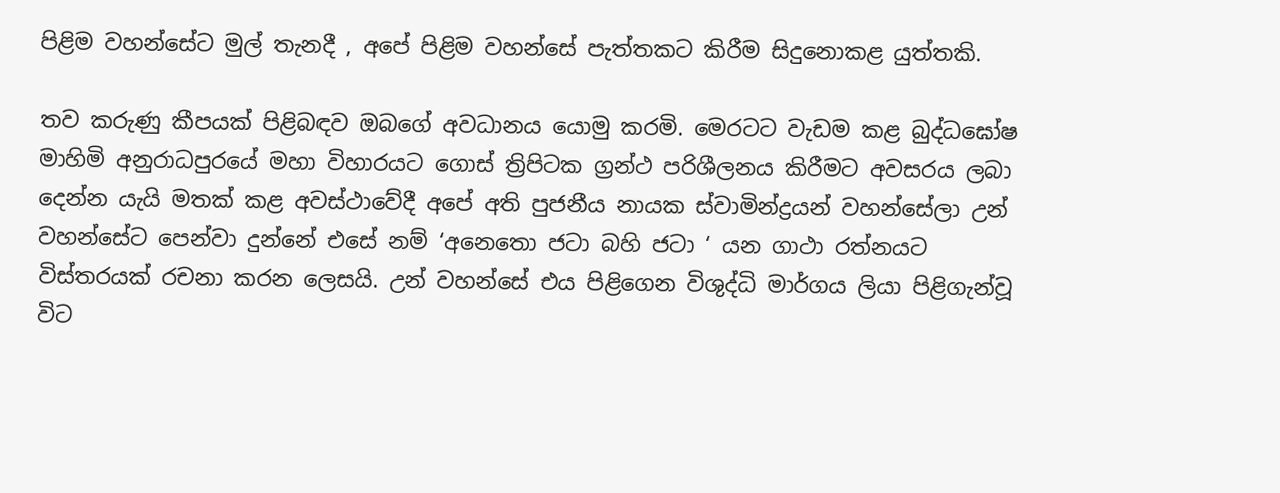පිළිම වහන්සේට මුල් තැනදී , අපේ පිළිම වහන්සේ පැත්තකට කිරීම සිදුනොකළ යුත්තකි.

තව කරුණු කීපයක් පිළිබඳව ඔබගේ අවධානය යොමු කරමි. මෙරටට වැඩම කළ බුද්ධඝෝෂ මාහිමි අනුරාධපුරයේ මහා විහාරයට ගොස් ත්‍රිපිටක ග්‍රන්ථ පරිශීලනය කිරීමට අවසරය ලබා දෙන්න යැයි මතක් කළ අවස්ථාවේදී අපේ අති පුජනීය නායක ස්වාමින්ද්‍රයන් වහන්සේලා උන් වහන්සේට පෙන්වා දුන්නේ එසේ නම් ‘අනෙතො ජටා බහි ජටා ‘ යන ගාථා රත්නයට විස්තරයක් රචනා කරන ලෙසයි. උන් වහන්සේ එය පිළිගෙන විශුද්ධි මාර්ගය ලියා පිළිගැන්වූ විට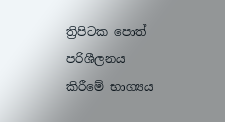ත්‍රිපිටක පොත් පරිශීලනය කිරීමේ භාග්‍යය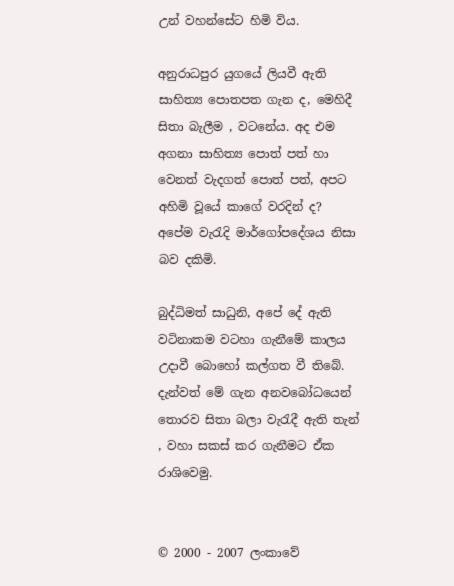උන් වහන්සේට හිමි විය.

අනුරාධපුර යුගයේ ලියවී ඇති සාහිත්‍ය පොතපත ගැන ද, මෙහිදී සිතා බැලීම , වටනේය. අද එම අගනා සාහිත්‍ය පොත් පත් හා වෙනත් වැදගත් පොත් පත්, අපට අහිමි වූයේ කාගේ වරදින් ද? අපේම වැරැදි මාර්ගෝපදේශය නිසා බව දකිමි.

බුද්ධිමත් සාධුනි, අපේ දේ ඇති වටිනාකම වටහා ගැනීමේ කාලය උදාවී බොහෝ කල්ගත වී තිබේ. දැන්වත් මේ ගැන අනවබෝධයෙන් තොරව සිතා බලා වැරැදී ඇති තැන් , වහා සකස් කර ගැනීමට ඒක රාශිවෙමු.


© 2000 - 2007 ලංකාවේ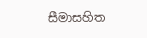සීමාසහිත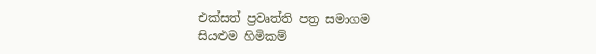එක්සත් ප්‍රවෘත්ති පත්‍ර සමාගම
සියළුම හිමිකම්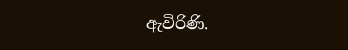ඇවිරිණි.